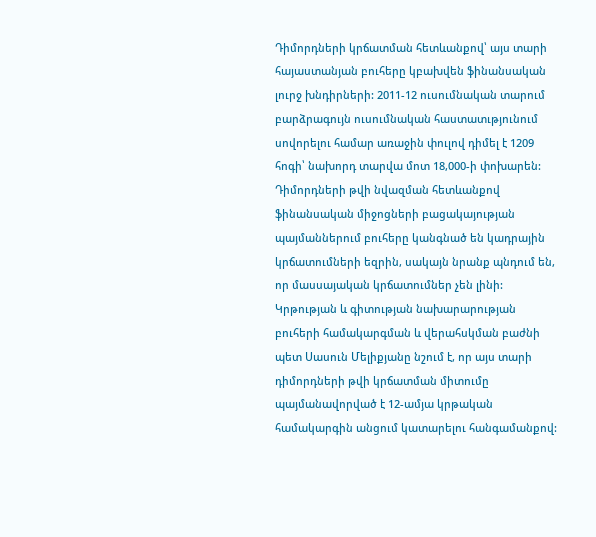Դիմորդների կրճատման հետևանքով՝ այս տարի հայաստանյան բուհերը կբախվեն ֆինանսական լուրջ խնդիրների: 2011-12 ուսումնական տարում բարձրագույն ուսումնական հաստատւթյունում սովորելու համար առաջին փուլով դիմել է 1209 հոգի՝ նախորդ տարվա մոտ 18,000-ի փոխարեն:
Դիմորդների թվի նվազման հետևանքով ֆինանսական միջոցների բացակայության պայմաններում բուհերը կանգնած են կադրային կրճատումների եզրին, սակայն նրանք պնդում են, որ մասսայական կրճատումներ չեն լինի:
Կրթության և գիտության նախարարության բուհերի համակարգման և վերահսկման բաժնի պետ Սասուն Մելիքյանը նշում է, որ այս տարի դիմորդների թվի կրճատման միտումը պայմանավորված է 12-ամյա կրթական համակարգին անցում կատարելու հանգամանքով: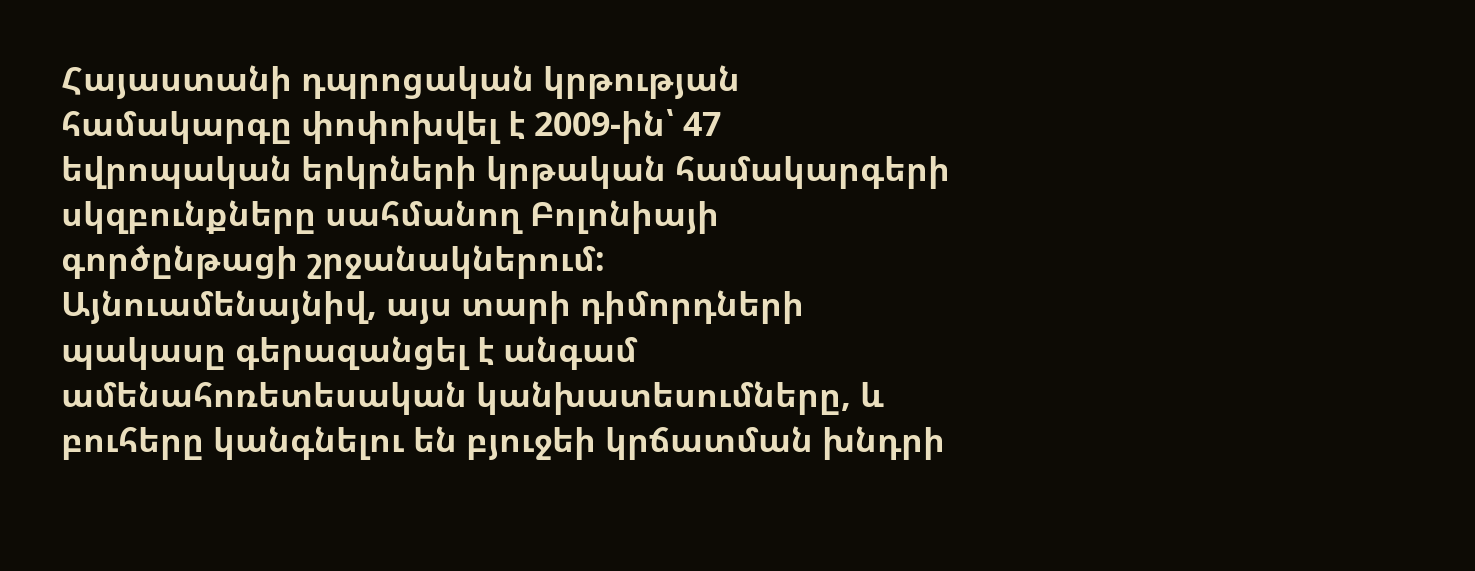Հայաստանի դպրոցական կրթության համակարգը փոփոխվել է 2009-ին՝ 47 եվրոպական երկրների կրթական համակարգերի սկզբունքները սահմանող Բոլոնիայի գործընթացի շրջանակներում:
Այնուամենայնիվ, այս տարի դիմորդների պակասը գերազանցել է անգամ ամենահոռետեսական կանխատեսումները, և բուհերը կանգնելու են բյուջեի կրճատման խնդրի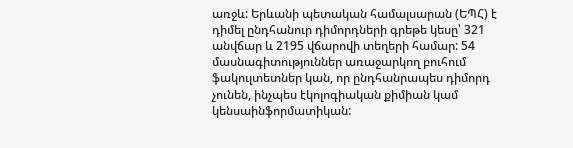առջև: Երևանի պետական համալսարան (ԵՊՀ) է դիմել ընդհանուր դիմորդների գրեթե կեսը՝ 321 անվճար և 2195 վճարովի տեղերի համար: 54 մասնագիտություններ առաջարկող բուհում ֆակուլտետներ կան, որ ընդհանրապես դիմորդ չունեն, ինչպես էկոլոգիական քիմիան կամ կենսաինֆորմատիկան: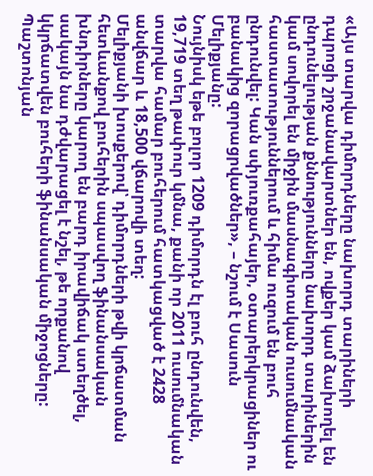«Այս տարվա դիմորդները նախորդ տարիների դպրոցի շրջանավարտներ են, ովքեր կամ ձախողել են ընդունելության քննությունները նախորդ տարիներին կամ սովորել են միջին մասնագիտական ուսումնական հաստատություններում և հիմա ուզում են բուհ ընդունվել: Կան սփյուռքահայեր, օտարերկրացիներ ու բանակից զորացրվածներ», – նշում է Սասուն Մելիքյանը:
Նույնիսկ եթե բոլոր 1209 դիմորդն էլ բուհ ընդունվեն, 19,719 տեղ թափուր կմնա, քանի որ 2011 ուսումնական տարվա համար բուհերում հատկացված է 2428 անվճար և 18,500 վճարովի տեղ:
Մելիքյանի խոսքերով՝ դիմորդների թվի կրճատման հետևանքով բուհերին սպասվող ֆինանսական խնդիրները կարող են բարդ իրավիճակ ստեղծել, սակայն նա դժվարացել է նշել, թե որքանով կկրճատվեն բուհերի ֆինանսական միջոցները: Պաշտոնյան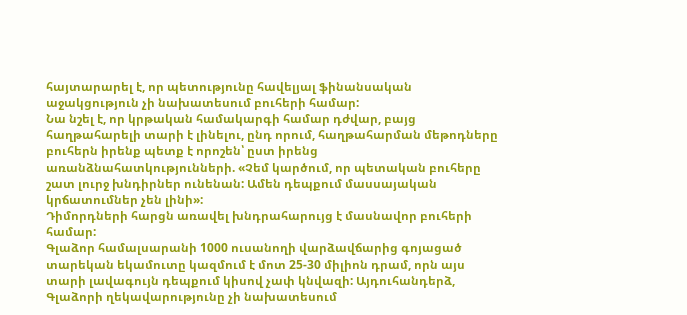հայտարարել է, որ պետությունը հավելյալ ֆինանսական աջակցություն չի նախատեսում բուհերի համար:
Նա նշել է, որ կրթական համակարգի համար դժվար, բայց հաղթահարելի տարի է լինելու, ընդ որում, հաղթահարման մեթոդները բուհերն իրենք պետք է որոշեն՝ ըստ իրենց առանձնահատկությունների. «Չեմ կարծում, որ պետական բուհերը շատ լուրջ խնդիրներ ունենան: Ամեն դեպքում մասսայական կրճատումներ չեն լինի»:
Դիմորդների հարցն առավել խնդրահարույց է մասնավոր բուհերի համար:
Գլաձոր համալսարանի 1000 ուսանողի վարձավճարից գոյացած տարեկան եկամուտը կազմում է մոտ 25-30 միլիոն դրամ, որն այս տարի լավագույն դեպքում կիսով չափ կնվազի: Այդուհանդերձ, Գլաձորի ղեկավարությունը չի նախատեսում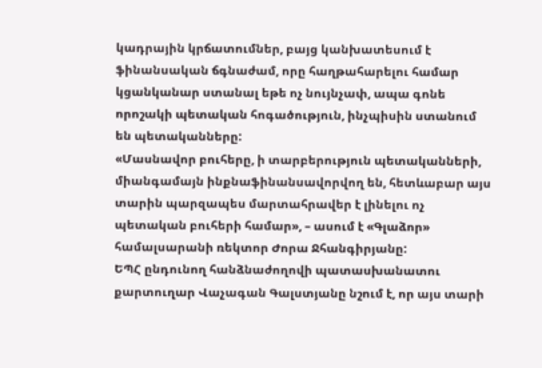կադրային կրճատումներ, բայց կանխատեսում է ֆինանսական ճգնաժամ, որը հաղթահարելու համար կցանկանար ստանալ եթե ոչ նույնչափ, ապա գոնե որոշակի պետական հոգածություն, ինչպիսին ստանում են պետականները:
«Մասնավոր բուհերը, ի տարբերություն պետականների, միանգամայն ինքնաֆինանսավորվող են, հետևաբար այս տարին պարզապես մարտահրավեր է լինելու ոչ պետական բուհերի համար», – ասում է «Գլաձոր» համալսարանի ռեկտոր Ժորա Ջհանգիրյանը:
ԵՊՀ ընդունող հանձնաժողովի պատասխանատու քարտուղար Վաչագան Գալստյանը նշում է, որ այս տարի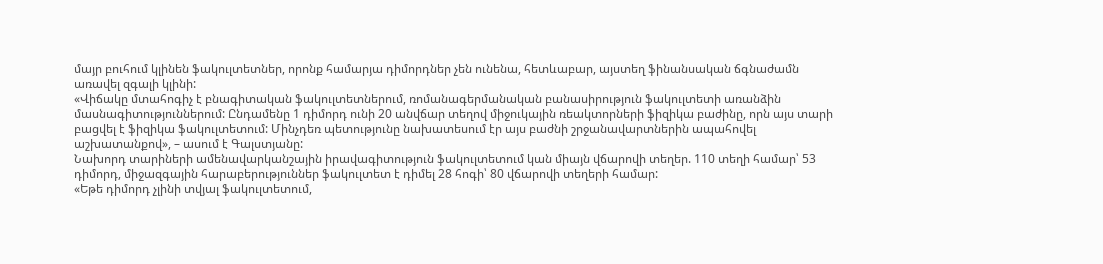մայր բուհում կլինեն ֆակուլտետներ, որոնք համարյա դիմորդներ չեն ունենա, հետևաբար, այստեղ ֆինանսական ճգնաժամն առավել զգալի կլինի:
«Վիճակը մտահոգիչ է բնագիտական ֆակուլտետներում, ռոմանագերմանական բանասիրություն ֆակուլտետի առանձին մասնագիտություններում: Ընդամենը 1 դիմորդ ունի 20 անվճար տեղով միջուկային ռեակտորների ֆիզիկա բաժինը, որն այս տարի բացվել է ֆիզիկա ֆակուլտետում: Մինչդեռ պետությունը նախատեսում էր այս բաժնի շրջանավարտներին ապահովել աշխատանքով», – ասում է Գալստյանը:
Նախորդ տարիների ամենավարկանշային իրավագիտություն ֆակուլտետում կան միայն վճարովի տեղեր. 110 տեղի համար՝ 53 դիմորդ, միջազգային հարաբերություններ ֆակուլտետ է դիմել 28 հոգի՝ 80 վճարովի տեղերի համար:
«Եթե դիմորդ չլինի տվյալ ֆակուլտետում,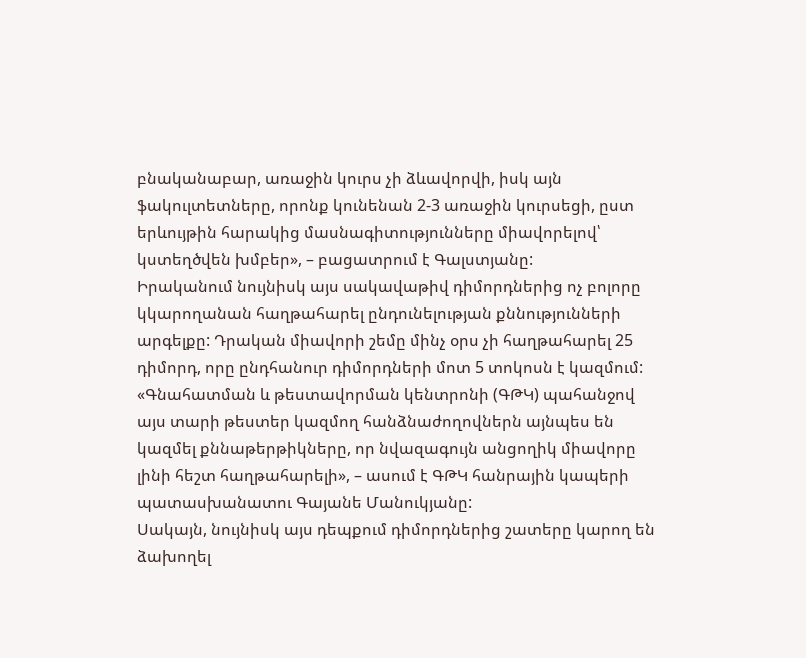բնականաբար, առաջին կուրս չի ձևավորվի, իսկ այն ֆակուլտետները, որոնք կունենան 2-3 առաջին կուրսեցի, ըստ երևույթին հարակից մասնագիտությունները միավորելով՝ կստեղծվեն խմբեր», – բացատրում է Գալստյանը:
Իրականում նույնիսկ այս սակավաթիվ դիմորդներից ոչ բոլորը կկարողանան հաղթահարել ընդունելության քննությունների արգելքը: Դրական միավորի շեմը մինչ օրս չի հաղթահարել 25 դիմորդ, որը ընդհանուր դիմորդների մոտ 5 տոկոսն է կազմում:
«Գնահատման և թեստավորման կենտրոնի (ԳԹԿ) պահանջով այս տարի թեստեր կազմող հանձնաժողովներն այնպես են կազմել քննաթերթիկները, որ նվազագույն անցողիկ միավորը լինի հեշտ հաղթահարելի», – ասում է ԳԹԿ հանրային կապերի պատասխանատու Գայանե Մանուկյանը:
Սակայն, նույնիսկ այս դեպքում դիմորդներից շատերը կարող են ձախողել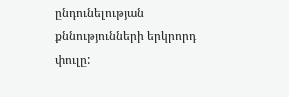ընդունելության քննությունների երկրորդ փուլը: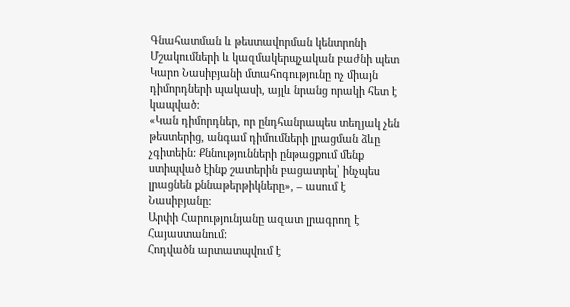Գնահատման և թեստավորման կենտրոնի Մշակումների և կազմակերպչական բաժնի պետ Կարո Նասիբյանի մտահոգությունը ոչ միայն դիմորդների պակասի, այլև նրանց որակի հետ է կապված:
«Կան դիմորդներ, որ ընդհանրապես տեղյակ չեն թեստերից, անգամ դիմումների լրացման ձևը չգիտեին: Քննությունների ընթացքում մենք ստիպված էինք շատերին բացատրել՝ ինչպես լրացնեն քննաթերթիկները», – ասում է Նասիբյանը:
Արփի Հարությունյանը ազատ լրագրող է Հայաստանում:
Հոդվածն արտատպվում է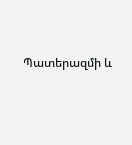Պատերազմի և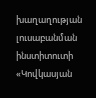խաղաղության լուսաբանման ինստիտուտի «Կովկասյան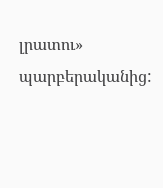լրատու» պարբերականից: